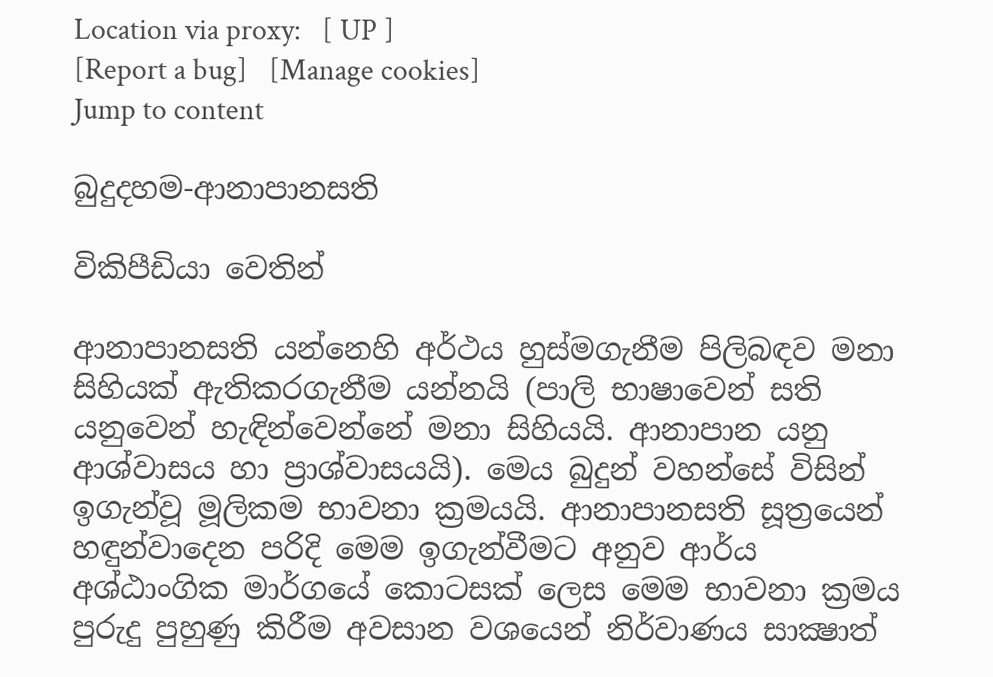Location via proxy:   [ UP ]
[Report a bug]   [Manage cookies]
Jump to content

බුදුදහම-ආනාපානසති

විකිපීඩියා වෙතින්

ආනාපානසති යන්නෙහි අර්ථය හුස්මගැනීම පිලිබඳව මනා සිහියක් ඇතිකරගැනීම යන්නයි (පාලි භාෂාවෙන් සති යනුවෙන් හැඳින්වෙන්නේ මනා සිහියයි. ආනාපාන යනු ආශ්වාසය හා ප්‍රාශ්වාසයයි). මෙය බුදුන් වහන්සේ විසින් ඉගැන්වූ මූලිකම භාවනා ක්‍රමයයි. ආනාපානසති සූත්‍රයෙන් හඳුන්වාදෙන පරිදි මෙම ඉගැන්වීමට අනුව ආර්ය අශ්ඨාංගික මාර්ගයේ කොටසක් ලෙස මෙම භාවනා ක්‍රමය පුරුදු පුහුණු කිරීම අවසාන වශයෙන් නිර්වාණය සාක්‍ෂාත්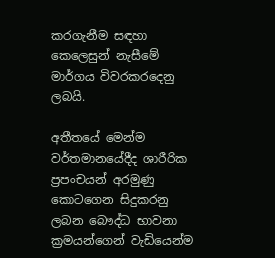කරගැනීම සඳහා කෙලෙසුන් නැසීමේ මාර්ගය විවරකරදෙනු ලබයි.

අතීතයේ මෙන්ම වර්තමානයේදීද ශාරීරික ප්‍රපංචයන් අරමුණු කොටගෙන සිදුකරනු ලබන බෞද්ධ භාවනා ක්‍රමයන්ගෙන් වැඩියෙන්ම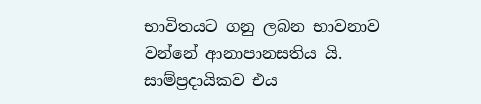භාවිතයට ගනු ලබන භාවනාව වන්නේ ආනාපානසතිය යි. සාම්ප්‍රදායිකව එය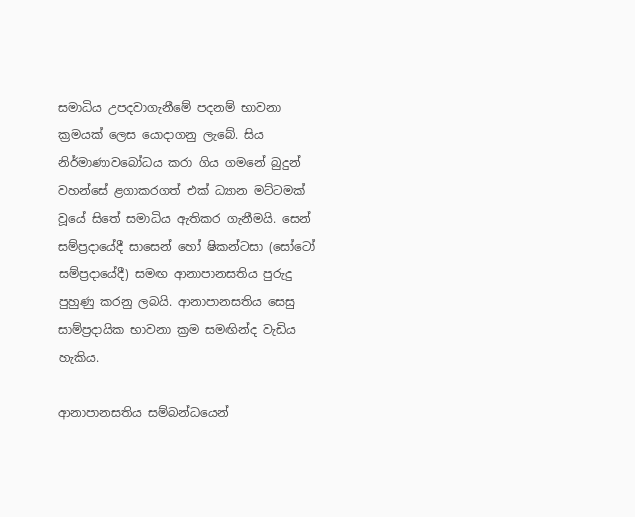සමාධිය උපදවාගැනීමේ පදනම් භාවනා ක්‍රමයක් ලෙස යොදාගනු ලැබේ. සිය නිර්මාණාවබෝධය කරා ගිය ගමනේ බුදුන් වහන්සේ ළගාකරගත් එක් ධ්‍යාන මට්ටමක් වූයේ සිතේ සමාධිය ඇතිකර ගැනීමයි. සෙන් සම්ප්‍රදායේදී සාසෙන් හෝ ෂිකන්ටසා (සෝටෝ සම්ප්‍රදායේදී) සමඟ ආනාපානසතිය පුරුදු පුහුණු කරනු ලබයි. ආනාපානසතිය සෙසු සාම්ප්‍රදායික භාවනා ක්‍රම සමඟින්ද වැඩිය හැකිය.

ආනාපානසතිය සම්බන්ධයෙන්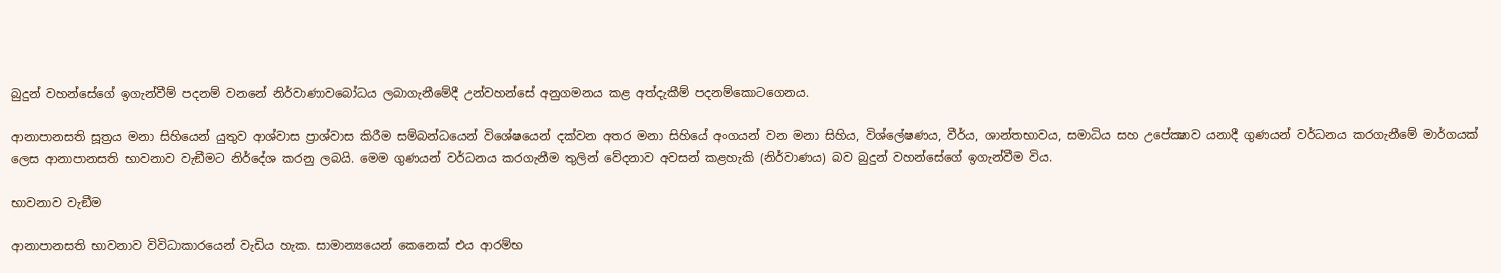බුදුන් වහන්සේගේ ඉගැන්වීම් පදනම් වනනේ නිර්වාණාවබෝධය ලබාගැනීමේදී උන්වහන්සේ අනුගමනය කළ අත්දැකීම් පදනම්කොටගෙනය.

ආනාපානසති සූත්‍රය මනා සිහියෙන් යුතුව ආශ්වාස ප්‍රාශ්වාස කිරීම සම්බන්ධයෙන් විශේෂයෙන් දක්වන අතර මනා සිහියේ අංගයන් වන මනා සිහිය, විශ්ලේෂණය, වීර්ය, ශාන්තභාවය, සමාධිය සහ උපේක්‍ෂාව යනාදී ගුණයන් වර්ධනය කරගැනීමේ මාර්ගයක් ලෙස ආනාපානසති භාවනාව වැඞීමට නිර්දේශ කරනු ලබයි. මෙම ගුණයන් වර්ධනය කරගැනීම තුලින් වේදනාව අවසන් කළහැකි (නිර්වාණය) බව බුදුන් වහන්සේගේ ඉගැන්වීම විය.

භාවනාව වැඞීම

ආනාපානසති භාවනාව විවිධාකාරයෙන් වැඩිය හැක. සාමාන්‍යයෙන් කෙනෙක් එය ආරම්භ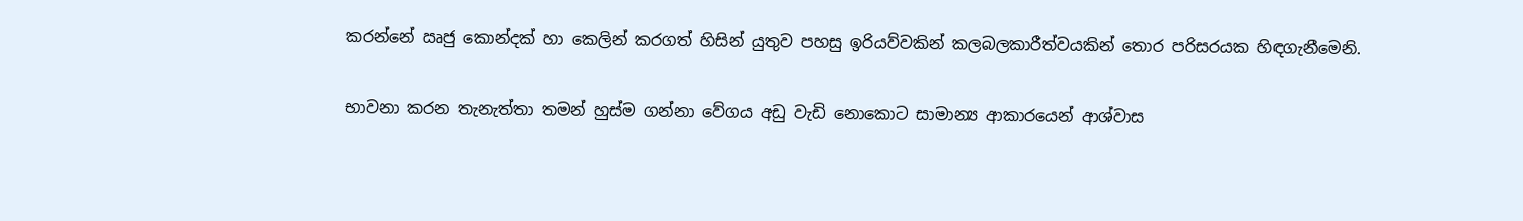කරන්නේ ඍජු කොන්දක් හා කෙලින් කරගත් හිසින් යුතුව පහසු ඉරියව්වකින් කලබලකාරීත්වයකින් තොර පරිසරයක හිඳගැනීමෙනි.

භාවනා කරන තැනැත්තා තමන් හුස්ම ගන්නා වේගය අඩු වැඩි නොකොට සාමාන්‍ය ආකාරයෙන් ආශ්වාස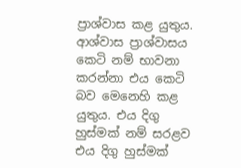ප්‍රාශ්වාස කළ යුතුය. ආශ්වාස ප්‍රාශ්වාසය කෙටි නම් භාවනා කරන්නා එය කෙටි බව මෙනෙහි කළ යුතුය. එය දිගු හුස්මක් නම් සරළව එය දිගු හුස්මක්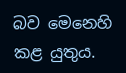බව මෙනෙහි කළ යුතුය.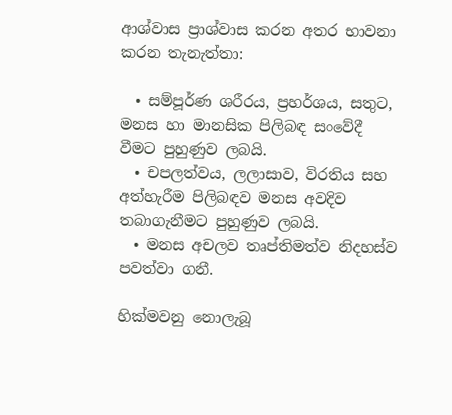ආශ්වාස ප්‍රාශ්වාස කරන අතර භාවනා කරන තැනැත්තා:

  • සම්පූර්ණ ශරීරය, ප්‍රහර්ශය, සතුට, මනස හා මානසික පිලිබඳ සංවේදී වීමට පුහුණුව ලබයි.
  • චපලත්වය, ලලාසාව, විරතිය සහ අත්හැරීම පිලිබඳව මනස අවදිව තබාගැනීමට පුහුණුව ලබයි.
  • මනස අචලව තෘප්තිමත්ව නිදහස්ව පවත්වා ගනී.

හික්මවනු නොලැබූ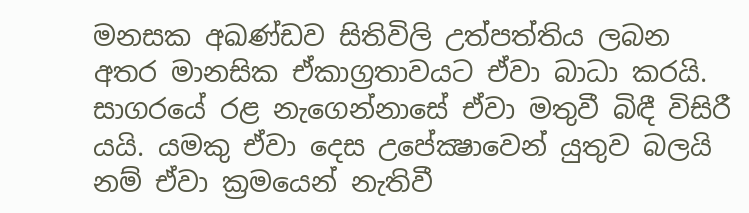මනසක අඛණ්ඩව සිතිවිලි උත්පත්තිය ලබන අතර මානසික ඒකාග්‍රතාවයට ඒවා බාධා කරයි. සාගරයේ රළ නැගෙන්නාසේ ඒවා මතුවී බිඳී විසිරී යයි. යමකු ඒවා දෙස උපේක්‍ෂාවෙන් යුතුව බලයි නම් ඒවා ක්‍රමයෙන් නැතිවී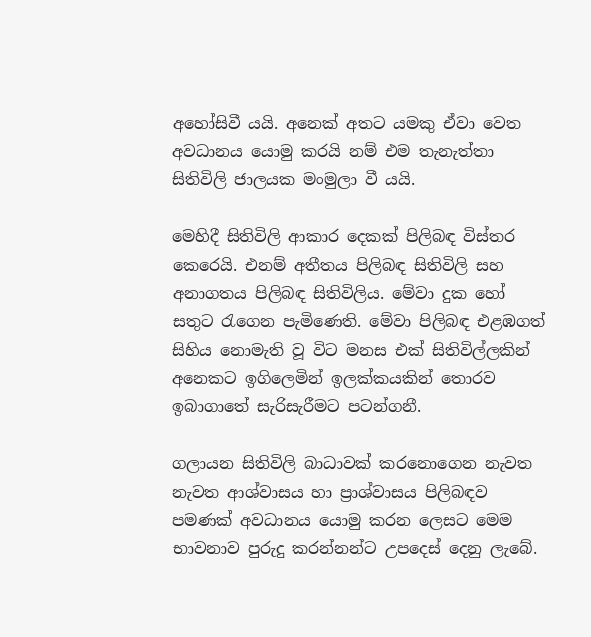අහෝසිවී යයි. අනෙක් අතට යමකු ඒවා වෙත අවධානය යොමු කරයි නම් එම තැනැත්තා සිතිවිලි ජාලයක මංමුලා වී යයි.

මෙහිදී සිතිවිලි ආකාර දෙකක් පිලිබඳ විස්තර කෙරෙයි. එනම් අතීතය පිලිබඳ සිතිවිලි සහ අනාගතය පිලිබඳ සිතිවිලිය. මේවා දුක හෝ සතුට රැගෙන පැමිණෙති. මේවා පිලිබඳ එළඹගත් සිහිය නොමැති වූ විට මනස එක් සිතිවිල්ලකින් අනෙකට ඉගිලෙමින් ඉලක්කයකින් තොරව ඉබාගාතේ සැරිසැරීමට පටන්ගනී.

ගලායන සිතිවිලි බාධාවක් කරනොගෙන නැවත නැවත ආශ්වාසය හා ප්‍රාශ්වාසය පිලිබඳව පමණක් අවධානය යොමු කරන ලෙසට මෙම භාවනාව පුරුදු කරන්නන්ට උපදෙස් දෙනු ලැබේ.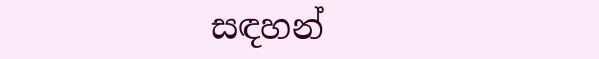සඳහන්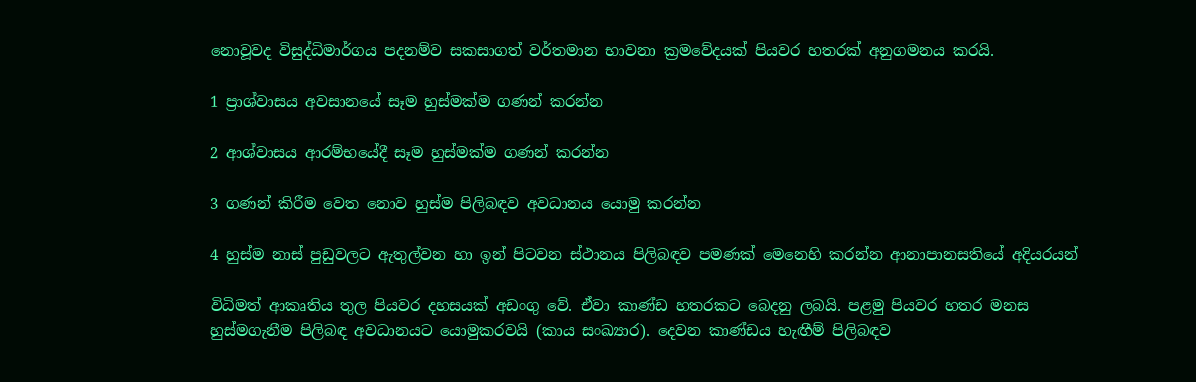නොවූවද විසුද්ධිමාර්ගය පදනම්ව සකසාගත් වර්තමාන භාවනා ක්‍රමවේදයක් පියවර හතරක් අනුගමනය කරයි.

1 ප්‍රාශ්වාසය අවසානයේ සෑම හුස්මක්ම ගණන් කරන්න

2 ආශ්වාසය ආරම්භයේදී සෑම හුස්මක්ම ගණන් කරන්න

3 ගණන් කිරීම වෙත නොව හුස්ම පිලිබඳව අවධානය යොමු කරන්න

4 හුස්ම නාස් පුඩුවලට ඇතුල්වන හා ඉන් පිටවන ස්ථානය පිලිබඳව පමණක් මෙනෙහි කරන්න ආනාපානසතියේ අදියරයන්

විධිමත් ආකෘතිය තුල පියවර දහසයක් අඩංගු වේ. ඒවා කාණ්ඩ හතරකට බෙදනු ලබයි. පළමු පියවර හතර මනස හුස්මගැනීම පිලිබඳ අවධානයට යොමුකරවයි (කාය සංඛ්‍යාර). දෙවන කාණ්ඩය හැඟීම් පිලිබඳව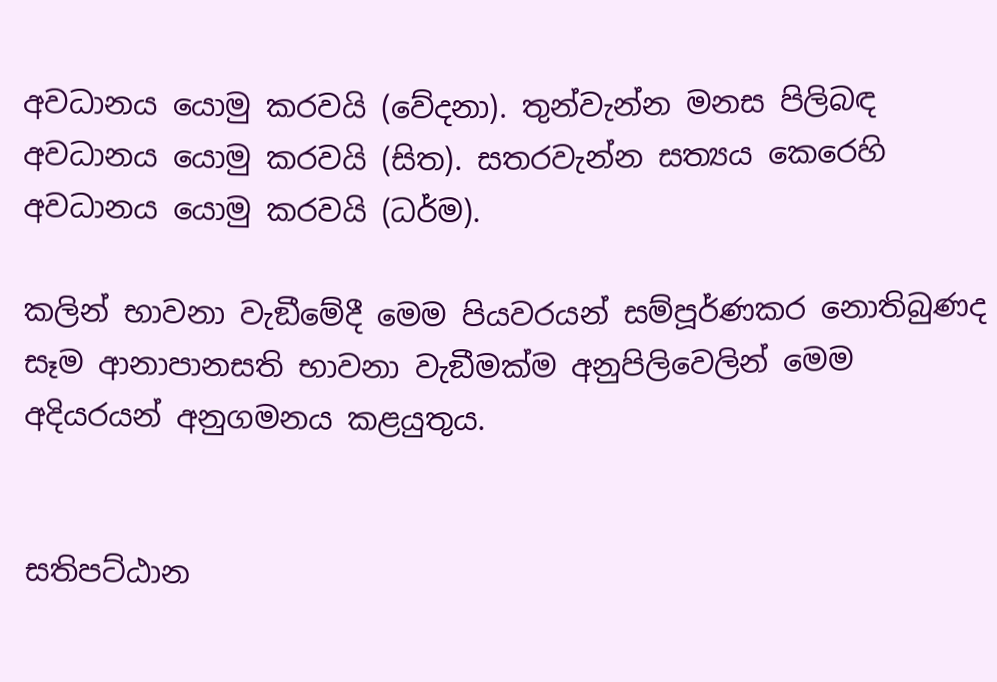අවධානය යොමු කරවයි (වේදනා). තුන්වැන්න මනස පිලිබඳ අවධානය යොමු කරවයි (සිත). සතරවැන්න සත්‍යය කෙරෙහි අවධානය යොමු කරවයි (ධර්ම).

කලින් භාවනා වැඞීමේදී මෙම පියවරයන් සම්පූර්ණකර නොතිබුණද සෑම ආනාපානසති භාවනා වැඞීමක්ම අනුපිලිවෙලින් මෙම අදියරයන් අනුගමනය කළයුතුය.


සතිපට්ඨාන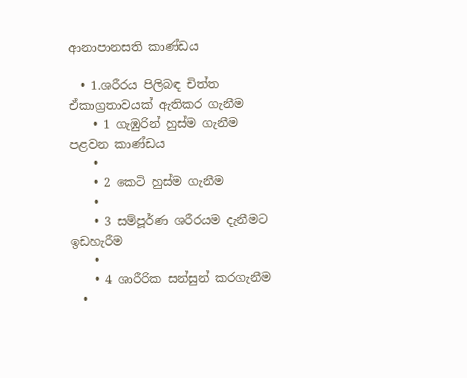ආනාපානසති කාණ්ඩය

  • 1.ශරීරය පිලිබඳ චිත්ත ඒකාග්‍රතාවයක් ඇතිකර ගැනීම
    • 1 ගැඹුරින් හුස්ම ගැනීම පළවන කාණ්ඩය
    •
    • 2 කෙටි හුස්ම ගැනීම
    •
    • 3 සම්පූර්ණ ශරීරයම දැනීමට ඉඩහැරීම
    •
    • 4 ශාරීරික සන්සුන් කරගැනීම
  •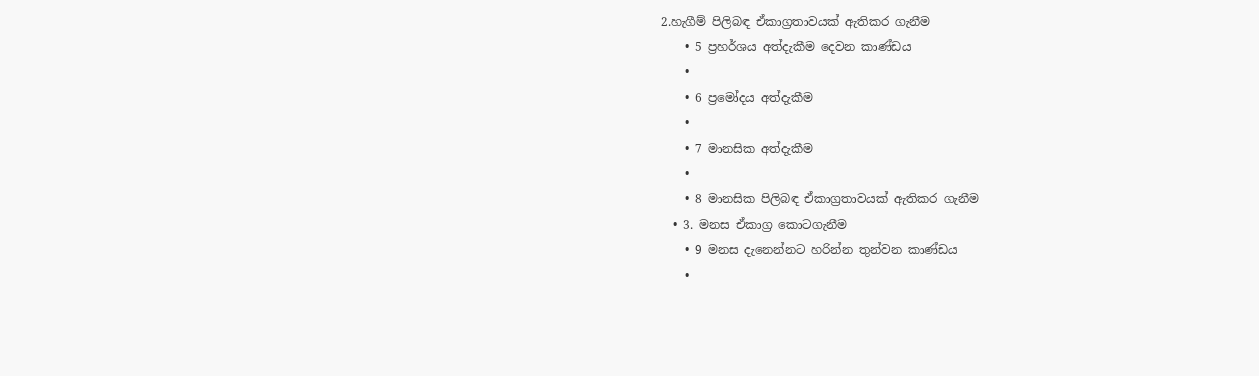2.හැගීම් පිලිබඳ ඒකාග්‍රතාවයක් ඇතිකර ගැනීම
    • 5 ප්‍රහර්ශය අත්දැකීම දෙවන කාණ්ඩය
    •
    • 6 ප්‍රමෝදය අත්දැකීම
    •
    • 7 මානසික අත්දැකීම
    •
    • 8 මානසික පිලිබඳ ඒකාග්‍රතාවයක් ඇතිකර ගැනීම
  • 3. මනස ඒකාග්‍ර කොටගැනීම
    • 9 මනස දැනෙන්නට හරින්න තුන්වන කාණ්ඩය
    •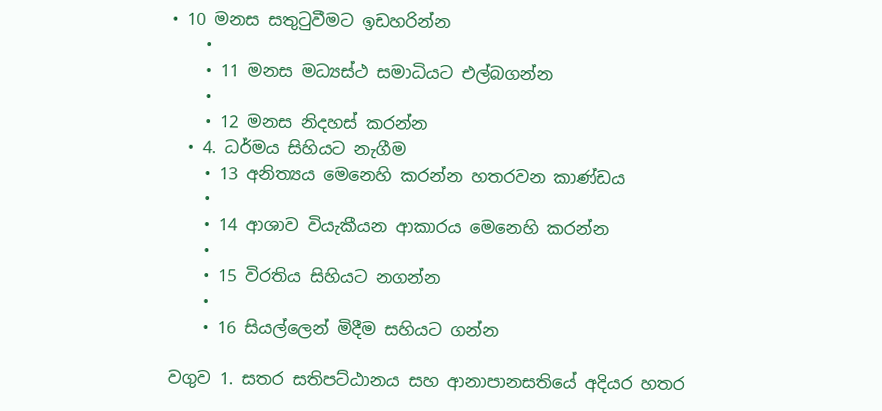• 10 මනස සතුටුවීමට ඉඩහරින්න
    •
    • 11 මනස මධ්‍යස්ථ සමාධියට එල්බගන්න
    •
    • 12 මනස නිදහස් කරන්න
  • 4. ධර්මය සිහියට නැගීම
    • 13 අනිත්‍යය මෙනෙහි කරන්න හතරවන කාණ්ඩය
    •
    • 14 ආශාව වියැකීයන ආකාරය මෙනෙහි කරන්න
    •
    • 15 විරතිය සිහියට නගන්න
    •
    • 16 සියල්ලෙන් මිදීම සහියට ගන්න

වගුව 1. සතර සතිපට්ඨානය සහ ආනාපානසතියේ අදියර හතර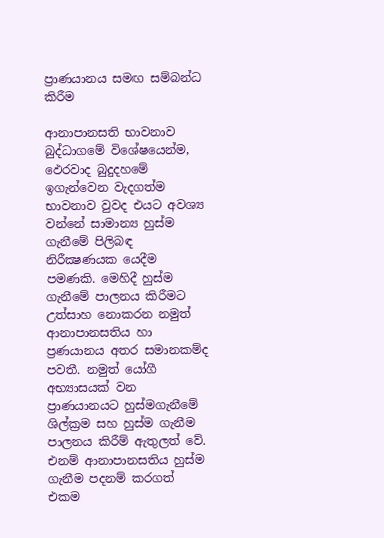ප්‍රාණයානය සමඟ සම්බන්ධ කිරීම‍

ආනාපානසති භාවනාව බුද්ධාගමේ විශේෂයෙන්ම, ඵෙරවාද බුදුදහමේ ඉගැන්වෙන වැදගත්ම භාවනාව වුවද එයට අවශ්‍ය වන්නේ සාමාන්‍ය හුස්ම ගැනීමේ පිලිබඳ නිරීක්‍ෂණයක යෙදීම පමණකි. මෙහිදී හුස්ම ගැනීමේ පාලනය කිරීමට උත්සාහ නොකරන නමුත් ආනාපානසතිය හා ප්‍රණයානය අතර සමානකම්ද පවතී. නමුත් යෝගී අභ්‍යාසයක් වන ප්‍රාණයානයට හුස්මගැනීමේ ශිල්ක්‍රම සහ හුස්ම ගැනීම පාලනය කිරීම් ඇතුලත් වේ. එනම් ආනාපානසතිය හුස්ම ගැනීම පදනම් කරගත් එකම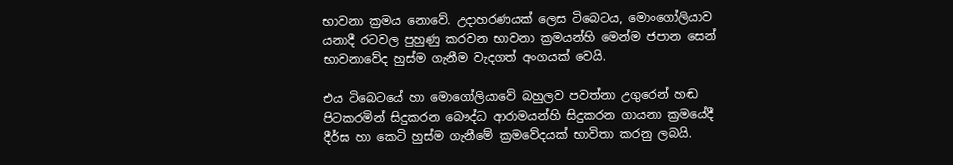භාවනා ක්‍රමය නොවේ. උදාහරණයක් ලෙස ටිබෙටය, මොංගෝලියාව යනාදී රටවල පුහුණු කරවන භාවනා ක්‍රමයන්හි මෙන්ම ජපාන සෙන් භාවනාවේද හුස්ම ගැනීම වැදගත් අංගයක් වෙයි.

එය ටිබෙටයේ හා මොගෝලියාවේ බහුලව පවත්නා උගුරෙන් හඬ පිටකරමින් සිදුකරන බෞද්ධ ආරාමයන්හි සිදුකරන ගායනා ක්‍රමයේදී දීර්ඝ හා කෙටි හුස්ම ගැනීමේ ක්‍රමවේදයක් භාවිතා කරනු ලබයි.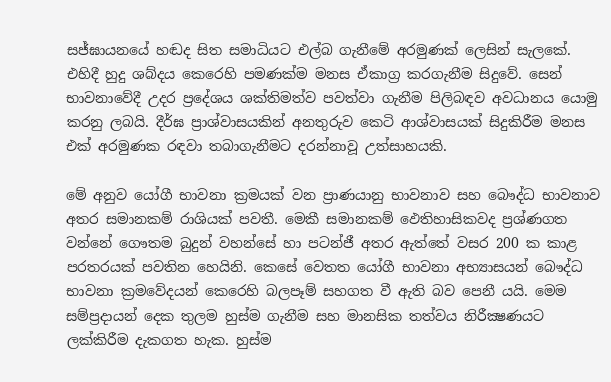සජ්ඝායනයේ හඬද සිත සමාධියට එල්බ ගැනීමේ අරමුණක් ලෙසින් සැලකේ. එහිදී හුදු ශබ්දය කෙරෙහි පමණක්ම මනස ඒකාග්‍ර කරගැනීම සිදුවේ. සෙන් භාවනාවේදී උදර ප්‍රදේශය ශක්තිමත්ව පවත්වා ගැනීම පිලිබඳව අවධානය යොමු කරනු ලබයි. දීර්ඝ ප්‍රාශ්වාසයකින් අනතුරුව කෙටි ආශ්වාසයක් සිදුකිරීම මනස එක් අරමුණක රඳවා තබාගැනීමට දරන්නාවූ උත්සාහයකි.

මේ අනුව යෝගී භාවනා ක්‍රමයක් වන ප්‍රාණයානු භාවනාව සහ බෞද්ධ භාවනාව අතර සමානකම් රාශියක් පවතී. මෙකී සමානකම් ඵෙතිහාසිකවද ප්‍රශ්ණගත වන්නේ ගෞතම බුදුන් වහන්සේ හා පටන්ජී අතර ඇත්තේ වසර 200 ක කාළ පරතරයක් පවතින හෙයිනි. කෙසේ වෙතත යෝගී භාවනා අභ්‍යාසයන් බෞද්ධ භාවනා ක්‍රමවේදයන් කෙරෙහි බලපෑම් සහගත වී ඇති බව පෙනී යයි. මෙම සම්ප්‍රදායන් දෙක තුලම හුස්ම ගැනීම සහ මානසික තත්වය නිරීක්‍ෂණයට ලක්කිරීම දැකගත හැක. හුස්ම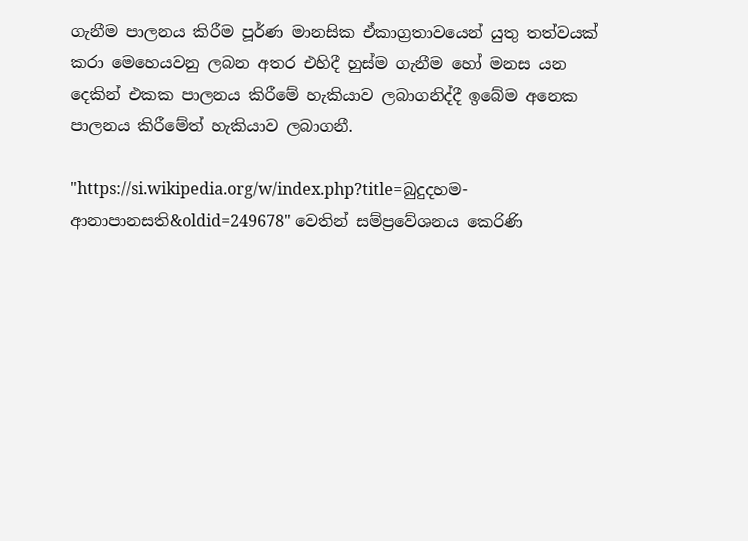ගැනීම පාලනය කිරීම පූර්ණ මානසික ඒකාග්‍රතාවයෙන් යුතු තත්වයක් කරා මෙහෙයවනු ලබන අතර එහිදී හුස්ම ගැනීම හෝ මනස යන දෙකින් එකක පාලනය කිරීමේ හැකියාව ලබාගනිද්දී ඉබේම අනෙක පාලනය කිරීමේත්‍ හැකියාව ලබාගනී.

"https://si.wikipedia.org/w/index.php?title=බුදුදහම-ආනාපානසති&oldid=249678" වෙතින් සම්ප්‍රවේශනය කෙරිණි